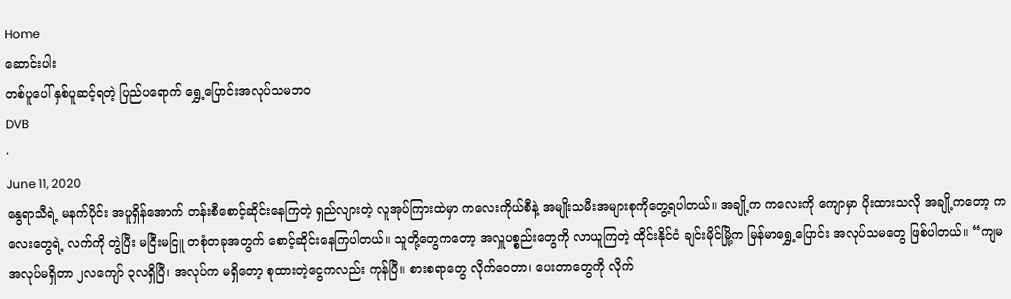Home
ဆောင်းပါး
တစ်ပူပေါ် နှစ်ပူဆင့်ရတဲ့ ပြည်ပရောက် ရွှေ့ပြောင်းအလုပ်သမဘဝ
DVB
·
June 11, 2020
နွေရာသီရဲ့ မနက်ပိုင်း အပူရှိန်အောက် တန်းစီစောင့်ဆိုင်းနေကြတဲ့ ရှည်လျားတဲ့ လူအုပ်ကြားထဲမှာ ကလေးကိုယ်စီနဲ့ အမျိုးသမီးအများစုကိုတွေ့ရပါတယ်။ အချို့က ကလေးကို ကျောမှာ ပိုးထားသလို အချို့ကတော့ ကလေးတွေရဲ့ လက်ကို တွဲပြီး မငြီးမငြူ တစုံတခုအတွက် စောင့်ဆိုင်းနေကြပါတယ်။ သူတို့တွေကတော့ အလှူပစ္စည်းတွေကို လာယူကြတဲ့ ထိုင်းနိုင်ငံ ချင်းမိုင်မြို့က မြန်မာရွှေ့ပြောင်း အလုပ်သမတွေ ဖြစ်ပါတယ်။ “ကျမ အလုပ်မရှိတာ ၂လကျော် ၃လရှိပြီ၊ အလုပ်က မရှိတော့ စုထားတဲ့ငွေကလည်း ကုန်ပြီ။ စားစရာတွေ လိုက်ဝေတာ၊ ပေးတာတွေကို လိုက်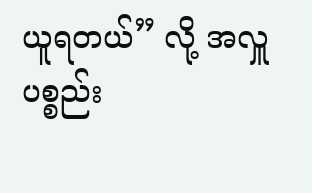ယူရတယ်” လို့ အလှူပစ္စည်း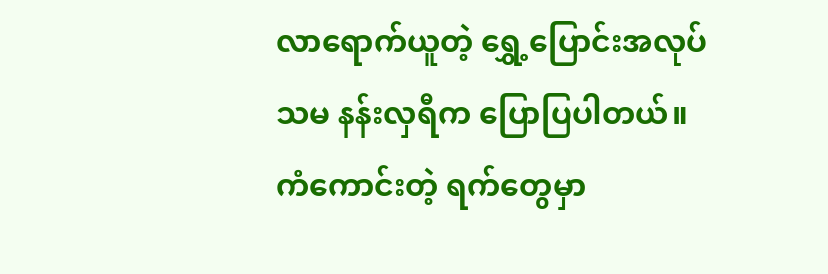လာရောက်ယူတဲ့ ရွှေ့ပြောင်းအလုပ်သမ နန်းလှရီက ပြောပြပါတယ်။ ကံကောင်းတဲ့ ရက်တွေမှာ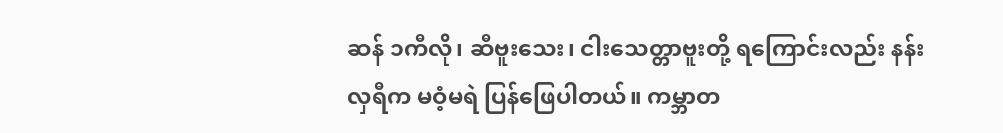ဆန် ၁ကီလို၊ ဆီဗူးသေး၊ ငါးသေတ္တာဗူးတို့ ရကြောင်းလည်း နန်းလှရီက မဝံ့မရဲ ပြန်ဖြေပါတယ်။ ကမ္ဘာတ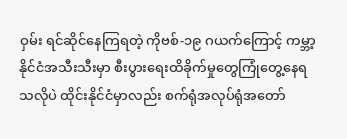ဝှမ်း ရင်ဆိုင်နေကြရတဲ့ ကိုဗစ်-၁၉ ဂယက်ကြောင့် ကမ္ဘာ့နိုင်ငံအသီးသီးမှာ စီးပွားရေးထိခိုက်မှုတွေကြုံတွေ့နေရသလိုပဲ ထိုင်းနိုင်ငံမှာလည်း စက်ရုံအလုပ်ရုံအတော်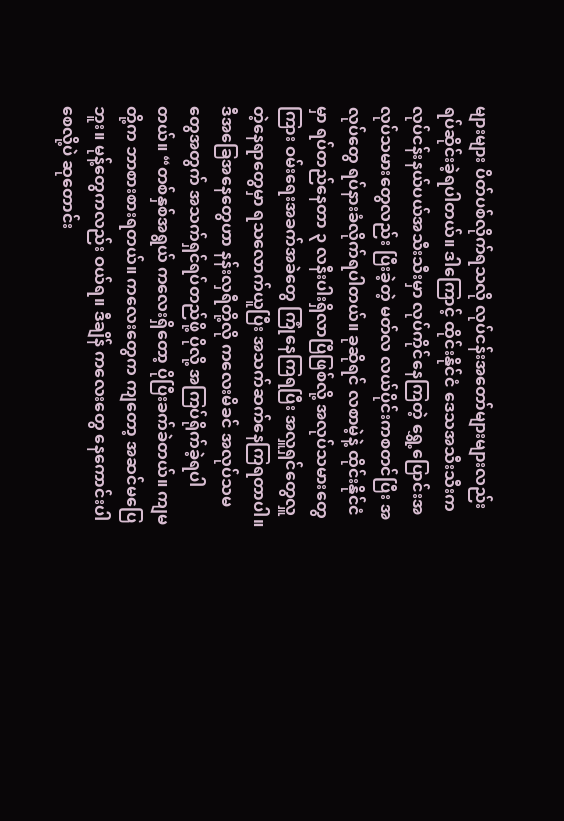များများ ပိတ်ပစ်လိုက်ရသလို လုပ်ငန်းအတော်များများလည်း ရပ်ဆိုင်းခဲ့ရပါတယ်။ ဒါကြောင့် ထိုင်းနိုင်ငံ ဒေသအသီးသီးက လုပ်ငန်းနယ်ပယ်အသီးသီးမှာ လုပ်ကိုင်နေကြတဲ့ ရွှေ့ပြောင်းအလုပ်သမားတွေလည်း ပြီးခဲ့တဲ့ မတ်လ လယ်ပိုင်းကစတင်ပြီး အလုပ်တွေ ရပ်နားခံလိုက်ရပါတယ်။ ခုဆိုရင် လစာမဲ့နဲ့ ထိုင်းနိုင်ငံမှာ ရပ်တည်နေတာ ၃ လနီးပါးရှိလာပြီဖြစ်လို့ အလုပ်သမားတွေကြား ဝမ်းရေးအခက်အခဲတွေ ကြုံနေကြရပြီး အလှူရှင်တွေလှူတဲ့နေရာတွေမှာ ရသလောက်ယူပြီး အသက်ဆက်နေကြရတာပါ။ ဒီအခြေအနေတွေဟာ နန်းလှရီတို့လို ကလေးမိခင် အလုပ်သမတွေအတွက် အသက်ရှင်ရပ်တည်ဖို့ ပိုလို့ အကြပ်ရိုက်ခဲ့ရပါတယ်။ “တစ်နှစ်အရွယ် ကလေးရှိတော့ ပိုပြီးခက်ခဲတယ်။ ကျမတို့က ဘာစားစားရတယ်။ ကလေးတွေက ကျတော့ အဆင်မပြေဘူး။ မုန့်တွေကလည်း ဝယ်ရ။ ဒီချိန် ကလေးတွေ နေကောင်းပါစေလို့ပဲ ဆုတောင်း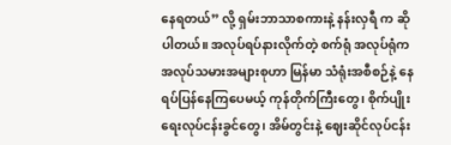နေရတယ်” လို့ ရှမ်းဘာသာစကားနဲ့ နန်းလှရီ က ဆိုပါတယ်။ အလုပ်ရပ်နားလိုက်တဲ့ စက်ရုံ အလုပ်ရုံက အလုပ်သမားအများစုဟာ မြန်မာ သံရုံးအစီစဉ်နဲ့ နေရပ်ပြန်နေကြပေမယ့် ကုန်တိုက်ကြီးတွေ၊ စိုက်ပျိုးရေးလုပ်ငန်းခွင်တွေ၊ အိမ်တွင်းနဲ့ ဈေးဆိုင်လုပ်ငန်း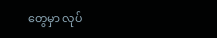တွေမှာ လုပ်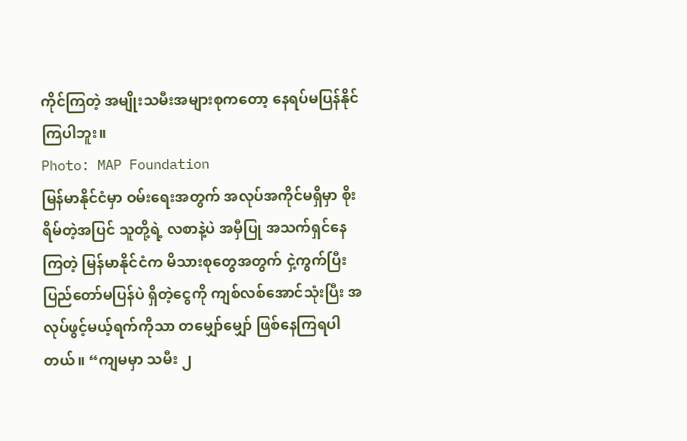ကိုင်ကြတဲ့ အမျိုးသမီးအများစုကတော့ နေရပ်မပြန်နိုင်ကြပါဘူး။
Photo: MAP Foundation
မြန်မာနိုင်ငံမှာ ဝမ်းရေးအတွက် အလုပ်အကိုင်မရှိမှာ စိုးရိမ်တဲ့အပြင် သူတို့ရဲ့ လစာနဲ့ပဲ အမှီပြု အသက်ရှင်နေကြတဲ့ မြန်မာနိုင်ငံက မိသားစုတွေအတွက် ငှဲ့ကွက်ပြီး ပြည်တော်မပြန်ပဲ ရှိတဲ့ငွေကို ကျစ်လစ်အောင်သုံးပြီး အလုပ်ဖွင့်မယ့်ရက်ကိုသာ တမျှော်မျှော် ဖြစ်နေကြရပါတယ်။ “ကျမမှာ သမီး ၂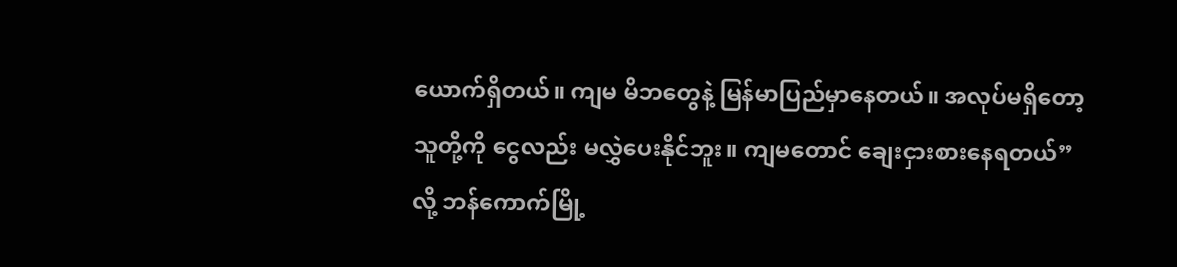ယောက်ရှိတယ်။ ကျမ မိဘတွေနဲ့ မြန်မာပြည်မှာနေတယ်။ အလုပ်မရှိတော့ သူတို့ကို ငွေလည်း မလွှဲပေးနိုင်ဘူး။ ကျမတောင် ချေးငှားစားနေရတယ်” လို့ ဘန်ကောက်မြို့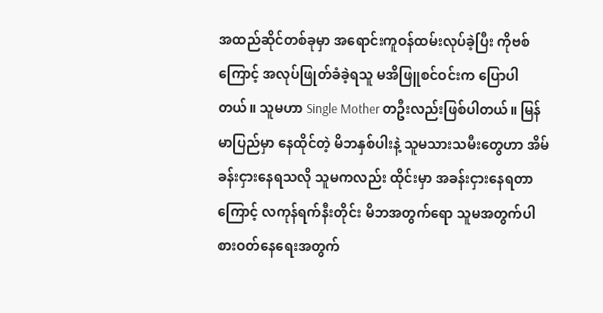အထည်ဆိုင်တစ်ခုမှာ အရောင်းကူဝန်ထမ်းလုပ်ခဲ့ပြီး ကိုဗစ်ကြောင့် အလုပ်ဖြုတ်ခံခဲ့ရသူ မအိဖြူစင်ဝင်းက ပြောပါတယ်။ သူမဟာ Single Mother တဦးလည်းဖြစ်ပါတယ်။ မြန်မာပြည်မှာ နေထိုင်တဲ့ မိဘနှစ်ပါးနဲ့ သူမသားသမီးတွေဟာ အိမ်ခန်းငှားနေရသလို သူမကလည်း ထိုင်းမှာ အခန်းငှားနေရတာကြောင့် လကုန်ရက်နီးတိုင်း မိဘအတွက်ရော သူမအတွက်ပါ စားဝတ်နေရေးအတွက်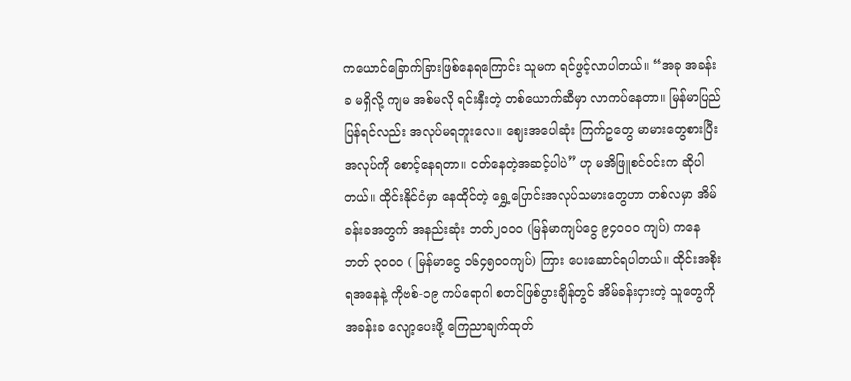ကယောင်ခြောက်ခြားဖြစ်နေရကြောင်း သူမက ရင်ဖွင့်လာပါတယ်။ “အခု အခန်းခ မရှိလို့ ကျမ အစ်မလို ရင်းနှီးတဲ့ တစ်ယောက်ဆီမှာ လာကပ်နေတာ။ မြန်မာပြည်ပြန်ရင်လည်း အလုပ်မရဘူးလေ။ ဈေးအပေါဆုံး ကြက်ဥတွေ မာမားတွေစားပြီး အလုပ်ကို စောင့်နေရတာ။ ငတ်နေတဲ့အဆင့်ပါပဲ” ဟု မအိဖြူစင်ဝင်းက ဆိုပါတယ်။ ထိုင်းနိုင်ငံမှာ နေထိုင်တဲ့ ရွှေ့ပြောင်းအလုပ်သမားတွေဟာ တစ်လမှာ အိမ်ခန်းခအတွက် အနည်းဆုံး ဘတ်၂၀၀၀ (မြန်မာကျပ်ငွေ ၉၄၀၀၀ ကျပ်) ကနေ ဘတ် ၃၀၀၀ ( မြန်မာငွေ ၁၆၄၅၀၀ကျပ်) ကြား ပေးဆောင်ရပါတယ်။ ထိုင်းအစိုးရအနေနဲ့ ကိုဗစ်-၁၉ ကပ်ရောဂါ စတင်ဖြစ်ပွားချိန်တွင် အိမ်ခန်းငှားတဲ့ သူတွေကို အခန်းခ လျော့ပေးဖို့ ကြေညာချက်ထုတ်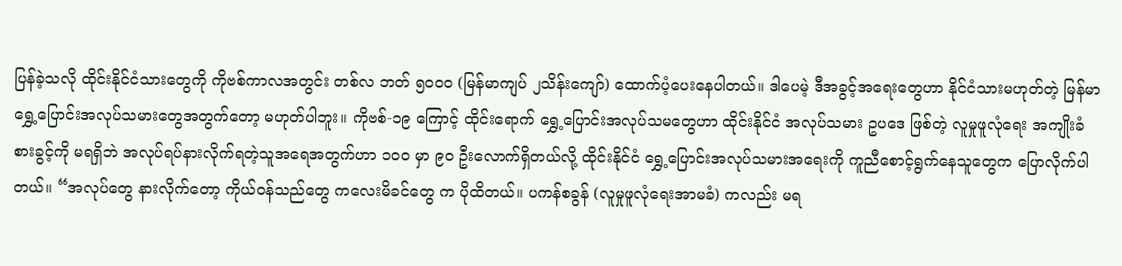ပြန်ခဲ့သလို ထိုင်းနိုင်ငံသားတွေကို ကိုဗစ်ကာလအတွင်း တစ်လ ဘတ် ၅၀၀၀ (မြန်မာကျပ် ၂သိန်းကျော်) ထောက်ပံ့ပေးနေပါတယ်။ ဒါပေမဲ့ ဒီအခွင့်အရေးတွေဟာ နိုင်ငံသားမဟုတ်တဲ့ မြန်မာရွှေ့ပြောင်းအလုပ်သမားတွေအတွက်တော့ မဟုတ်ပါဘူး။ ကိုဗစ်-၁၉ ကြောင့် ထိုင်းရောက် ရွှေ့ပြောင်းအလုပ်သမတွေဟာ ထိုင်းနိုင်ငံ အလုပ်သမား ဥပဒေ ဖြစ်တဲ့ လူမှုဖူလုံရေး အကျိုးခံစားခွင့်ကို မရရှိဘဲ အလုပ်ရပ်နားလိုက်ရတဲ့သူအရေအတွက်ဟာ ၁၀၀ မှာ ၉၀ ဦးလောက်ရှိတယ်လို့ ထိုင်းနိုင်ငံ ရွှေ့ပြောင်းအလုပ်သမားအရေးကို ကူညီစောင့်ရွက်နေသူတွေက ပြောလိုက်ပါတယ်။ “အလုပ်တွေ နားလိုက်တော့ ကိုယ်ဝန်သည်တွေ ကလေးမိခင်တွေ က ပိုထိတယ်။ ပကန်စခွန် (လူမှုဖူလုံရေးအာမခံ) ကလည်း မရ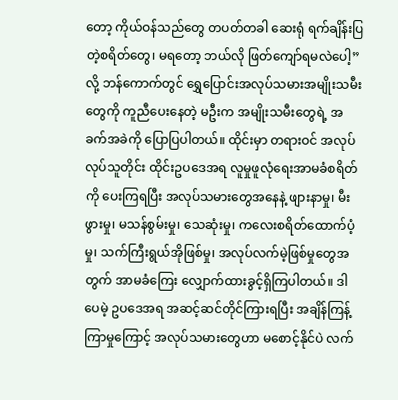တော့ ကိုယ်ဝန်သည်တွေ တပတ်တခါ ဆေးရုံ ရက်ချိန်းပြတဲ့စရိတ်တွေ၊ မရတော့ ဘယ်လို ဖြတ်ကျော်ရမလဲပေါ့” လို့ ဘန်ကောက်တွင် ရွှေပြောင်းအလုပ်သမားအမျိုးသမီးတွေကို ကူညီပေးနေတဲ့ မဦးက အမျိုးသမီးတွေရဲ့ အခက်အခဲကို ပြောပြပါတယ်။ ထိုင်းမှာ တရားဝင် အလုပ်လုပ်သူတိုင်း ထိုင်းဥပဒေအရ လူမှုဖူလုံရေးအာမခံစရိတ်ကို ပေးကြရပြီး အလုပ်သမားတွေအနေနဲ့ ဖျားနာမှု၊ မီးဖွားမှု၊ မသန်စွမ်းမှု၊ သေဆုံးမှု၊ ကလေးစရိတ်ထောက်ပံ့မှု၊ သက်ကြီးရွယ်အိုဖြစ်မှု၊ အလုပ်လက်မဲ့ဖြစ်မှုတွေအတွက် အာမခံကြေး လျှောက်ထားခွင့်ရှိကြပါတယ်။ ဒါပေမဲ့ ဥပဒေအရ အဆင့်ဆင်တိုင်ကြားရပြီး အချိန်ကြန့်ကြာမှုကြောင့် အလုပ်သမားတွေဟာ မစောင့်နိုင်ပဲ လက်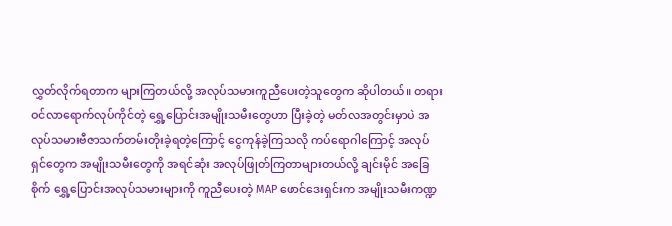လွှတ်လိုက်ရတာက များကြတယ်လို့ အလုပ်သမားကူညီပေးတဲ့သူတွေက ဆိုပါတယ်။ တရားဝင်လာရောက်လုပ်ကိုင်တဲ့ ရွှေ့ပြောင်းအမျိုးသမီးတွေဟာ ပြီးခဲ့တဲ့ မတ်လအတွင်းမှာပဲ အလုပ်သမားဗီဇာသက်တမ်းတိုးခဲ့ရတဲ့ကြောင့် ငွေကုန်ခဲ့ကြသလို ကပ်ရောဂါကြောင့် အလုပ်ရှင်တွေက အမျိုးသမီးတွေကို အရင်ဆုံး အလုပ်ဖြုတ်ကြတာများတယ်လို့ ချင်းမိုင် အခြေစိုက် ရွှေ့ပြောင်းအလုပ်သမားများကို ကူညီပေးတဲ့ MAP ဖောင်ဒေးရှင်းက အမျိုးသမီးကဏ္ဍ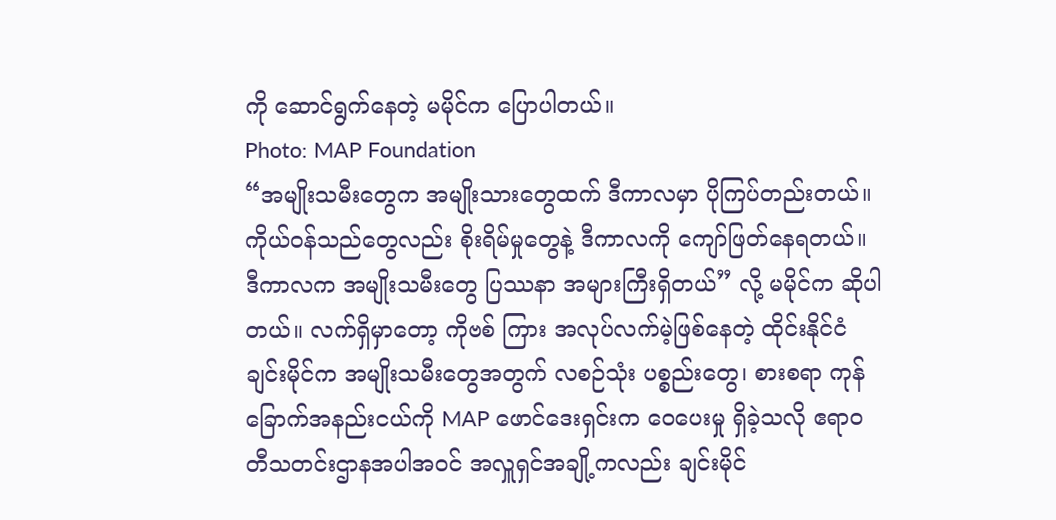ကို ဆောင်ရွက်နေတဲ့ မမိုင်က ပြောပါတယ်။
Photo: MAP Foundation
“အမျိုးသမီးတွေက အမျိုးသားတွေထက် ဒီကာလမှာ ပိုကြပ်တည်းတယ်။ ကိုယ်ဝန်သည်တွေလည်း စိုးရိမ်မှုတွေနဲ့ ဒီကာလကို ကျော်ဖြတ်နေရတယ်။ ဒီကာလက အမျိုးသမီးတွေ ပြဿနာ အများကြီးရှိတယ်” လို့ မမိုင်က ဆိုပါတယ်။ လက်ရှိမှာတော့ ကိုဗစ် ကြား အလုပ်လက်မဲ့ဖြစ်နေတဲ့ ထိုင်းနိုင်ငံ ချင်းမိုင်က အမျိုးသမီးတွေအတွက် လစဉ်သုံး ပစ္စည်းတွေ၊ စားစရာ ကုန်ခြောက်အနည်းငယ်ကို MAP ဖောင်ဒေးရှင်းက ဝေပေးမှု ရှိခဲ့သလို ဧရာဝတီသတင်းဌာနအပါအဝင် အလှူရှင်အချို့ကလည်း ချင်းမိုင်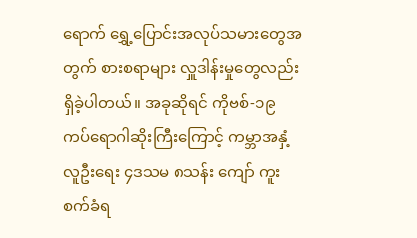ရောက် ရွှေ့ပြောင်းအလုပ်သမားတွေအတွက် စားစရာများ လှူဒါန်းမှုတွေလည်း ရှိခဲ့ပါတယ်။ အခုဆိုရင် ကိုဗစ်-၁၉ ကပ်ရောဂါဆိုးကြီးကြောင့် ကမ္ဘာအနှံ့ လူဦးရေး ၄ဒသမ ၈သန်း ကျော် ကူးစက်ခံရ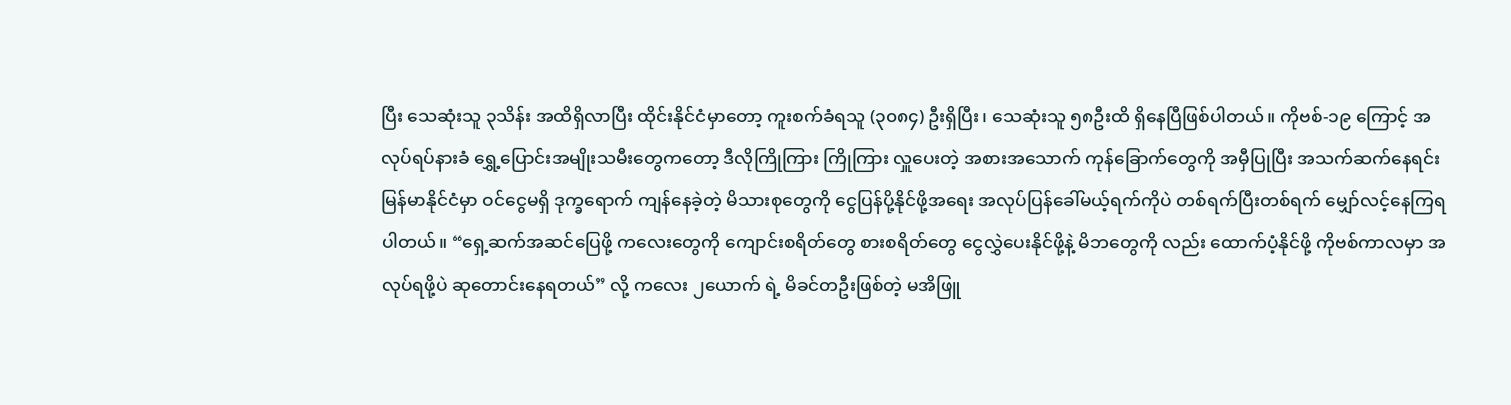ပြီး သေဆုံးသူ ၃သိန်း အထိရှိလာပြီး ထိုင်းနိုင်ငံမှာတော့ ကူးစက်ခံရသူ (၃၀၈၄) ဦးရှိပြီး၊ သေဆုံးသူ ၅၈ဦးထိ ရှိနေပြီဖြစ်ပါတယ်။ ကိုဗစ်-၁၉ ကြောင့် အလုပ်ရပ်နားခံ ရွှေ့ပြောင်းအမျိုးသမီးတွေကတော့ ဒီလိုကြိုကြား ကြိုကြား လှူပေးတဲ့ အစားအသောက် ကုန်ခြောက်တွေကို အမှီပြုပြီး အသက်ဆက်နေရင်း မြန်မာနိုင်ငံမှာ ဝင်ငွေမရှိ ဒုက္ခရောက် ကျန်နေခဲ့တဲ့ မိသားစုတွေကို ငွေပြန်ပို့နိုင်ဖို့အရေး အလုပ်ပြန်ခေါ်မယ့်ရက်ကိုပဲ တစ်ရက်ပြီးတစ်ရက် မျှော်လင့်နေကြရပါတယ်။ “ရှေ့ဆက်အဆင်ပြေဖို့ ကလေးတွေကို ကျောင်းစရိတ်တွေ စားစရိတ်တွေ ငွေလွှဲပေးနိုင်ဖို့နဲ့ မိဘတွေကို လည်း ထောက်ပံ့နိုင်ဖို့ ကိုဗစ်ကာလမှာ အလုပ်ရဖို့ပဲ ဆုတောင်းနေရတယ်” လို့ ကလေး ၂ယောက် ရဲ့ မိခင်တဦးဖြစ်တဲ့ မအိဖြူ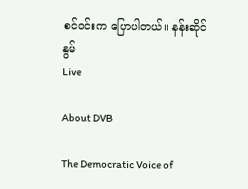စင်ဝင်းက ပြောပါတယ်။ နန်းဆိုင်နွမ်
Live

About DVB

The Democratic Voice of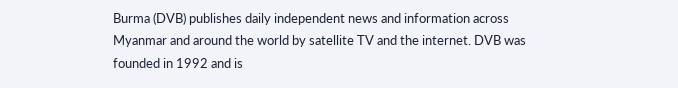Burma (DVB) publishes daily independent news and information across Myanmar and around the world by satellite TV and the internet. DVB was founded in 1992 and is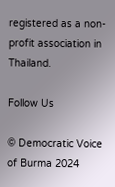registered as a non-profit association in Thailand.

Follow Us

© Democratic Voice of Burma 2024